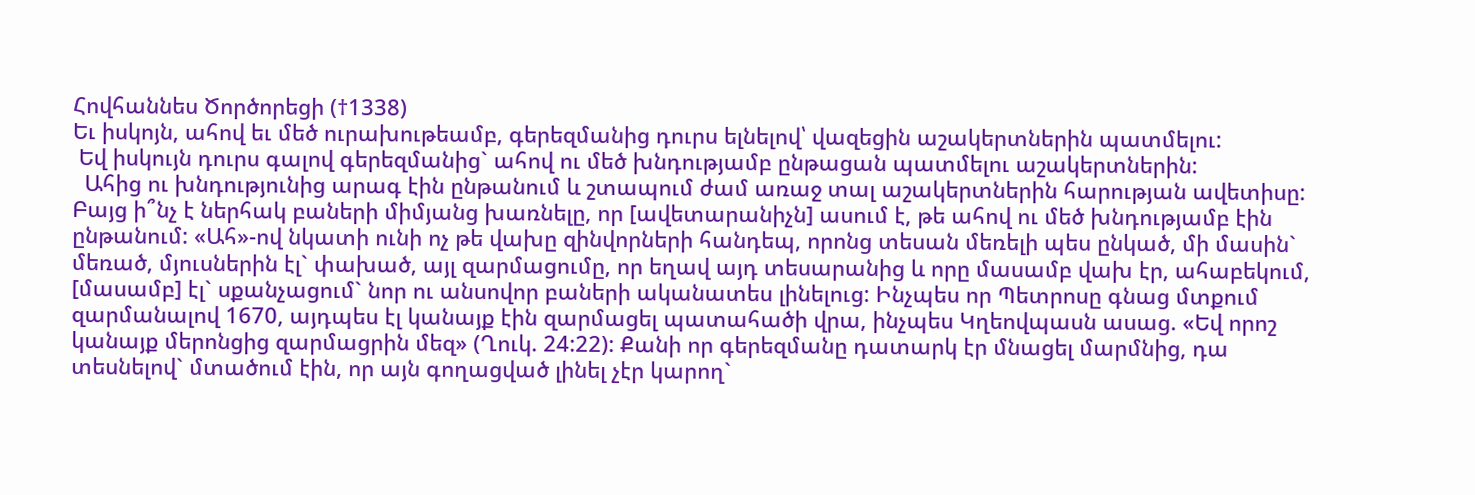Հովհաննես Ծործորեցի (†1338)
Եւ իսկոյն, ահով եւ մեծ ուրախութեամբ, գերեզմանից դուրս ելնելով՝ վազեցին աշակերտներին պատմելու:
 Եվ իսկույն դուրս գալով գերեզմանից` ահով ու մեծ խնդությամբ ընթացան պատմելու աշակերտներին:
  Ահից ու խնդությունից արագ էին ընթանում և շտապում ժամ առաջ տալ աշակերտներին հարության ավետիսը: Բայց ի՞նչ է ներհակ բաների միմյանց խառնելը, որ [ավետարանիչն] ասում է, թե ահով ու մեծ խնդությամբ էին ընթանում: «Ահ»-ով նկատի ունի ոչ թե վախը զինվորների հանդեպ, որոնց տեսան մեռելի պես ընկած, մի մասին` մեռած, մյուսներին էլ` փախած, այլ զարմացումը, որ եղավ այդ տեսարանից և որը մասամբ վախ էր, ահաբեկում, [մասամբ] էլ` սքանչացում` նոր ու անսովոր բաների ականատես լինելուց: Ինչպես որ Պետրոսը գնաց մտքում զարմանալով 1670, այդպես էլ կանայք էին զարմացել պատահածի վրա, ինչպես Կղեովպասն ասաց. «Եվ որոշ կանայք մերոնցից զարմացրին մեզ» (Ղուկ. 24:22): Քանի որ գերեզմանը դատարկ էր մնացել մարմնից, դա տեսնելով` մտածում էին, որ այն գողացված լինել չէր կարող`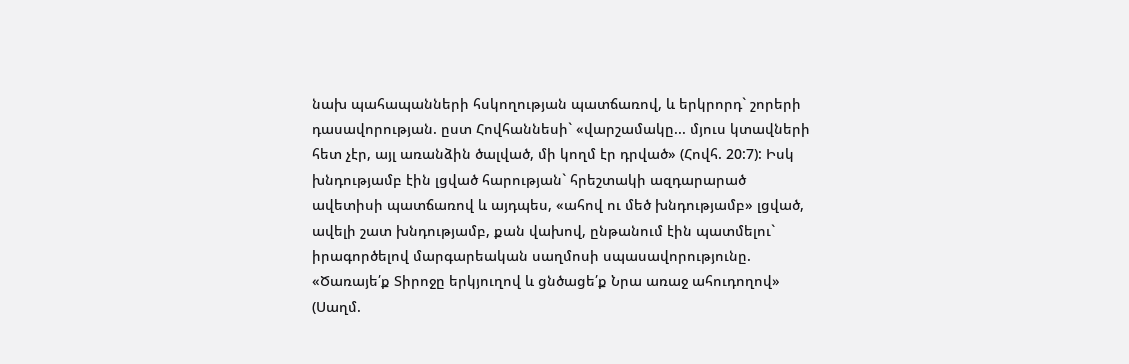նախ պահապանների հսկողության պատճառով, և երկրորդ` շորերի դասավորության. ըստ Հովհաննեսի` «վարշամակը... մյուս կտավների հետ չէր, այլ առանձին ծալված, մի կողմ էր դրված» (Հովհ. 20:7): Իսկ խնդությամբ էին լցված հարության` հրեշտակի ազդարարած ավետիսի պատճառով և այդպես, «ահով ու մեծ խնդությամբ» լցված, ավելի շատ խնդությամբ, քան վախով, ընթանում էին պատմելու` իրագործելով մարգարեական սաղմոսի սպասավորությունը. «Ծառայե՛ք Տիրոջը երկյուղով և ցնծացե՛ք Նրա առաջ ահուդողով» (Սաղմ.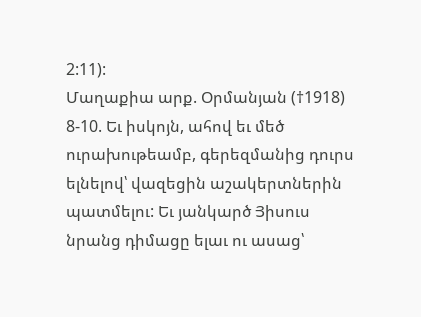2:11):
Մաղաքիա արք. Օրմանյան (†1918)
8-10. Եւ իսկոյն, ահով եւ մեծ ուրախութեամբ, գերեզմանից դուրս ելնելով՝ վազեցին աշակերտներին պատմելու: Եւ յանկարծ Յիսուս նրանց դիմացը ելաւ ու ասաց՝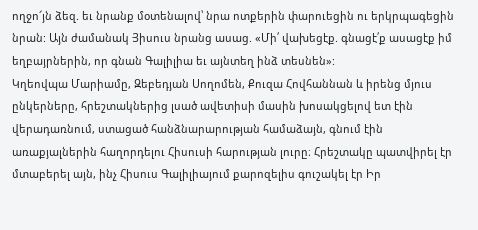ողջո՜յն ձեզ. եւ նրանք մօտենալով՝ նրա ոտքերին փարուեցին ու երկրպագեցին նրան: Այն ժամանակ Յիսուս նրանց ասաց. «Մի՛ վախեցէք. գնացէ՛ք ասացէք իմ եղբայրներին, որ գնան Գալիլիա եւ այնտեղ ինձ տեսնեն»:
Կղեովպա Մարիամը, Զեբեդյան Սողոմեն, Քուզա Հովհաննան և իրենց մյուս ընկերները, հրեշտակներից լսած ավետիսի մասին խոսակցելով ետ էին վերադառնում, ստացած հանձնարարության համաձայն, գնում էին առաքյալներին հաղորդելու Հիսուսի հարության լուրը։ Հրեշտակը պատվիրել էր մտաբերել այն, ինչ Հիսուս Գալիլիայում քարոզելիս գուշակել էր Իր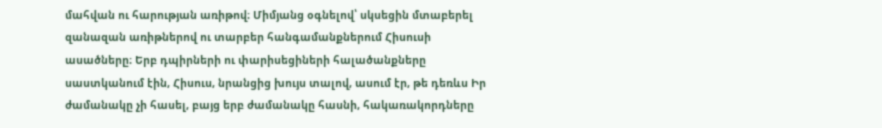մահվան ու հարության առիթով։ Միմյանց օգնելով՝ սկսեցին մտաբերել զանազան առիթներով ու տարբեր հանգամանքներում Հիսուսի ասածները։ Երբ դպիրների ու փարիսեցիների հալածանքները սաստկանում էին, Հիսուս, նրանցից խույս տալով, ասում էր, թե դեռևս Իր ժամանակը չի հասել, բայց երբ ժամանակը հասնի, հակառակորդները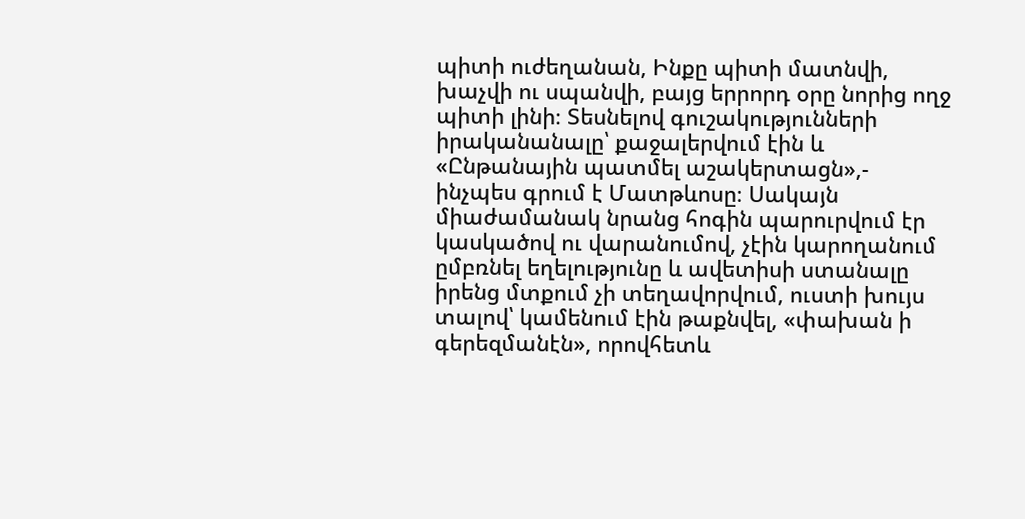պիտի ուժեղանան, Ինքը պիտի մատնվի, խաչվի ու սպանվի, բայց երրորդ օրը նորից ողջ պիտի լինի։ Տեսնելով գուշակությունների իրականանալը՝ քաջալերվում էին և «Ընթանային պատմել աշակերտացն»,- ինչպես գրում է Մատթևոսը։ Սակայն միաժամանակ նրանց հոգին պարուրվում էր կասկածով ու վարանումով, չէին կարողանում ըմբռնել եղելությունը և ավետիսի ստանալը իրենց մտքում չի տեղավորվում, ուստի խույս տալով՝ կամենում էին թաքնվել, «փախան ի գերեզմանէն», որովհետև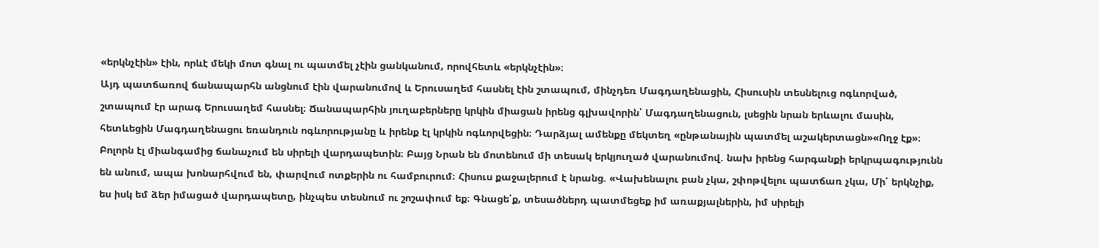«երկնչէին» էին, որևէ մեկի մոտ գնալ ու պատմել չէին ցանկանում, որովհետև «երկնչէին»։
Այդ պատճառով ճանապարհն անցնում էին վարանումով և Երուսաղեմ հասնել էին շտապում, մինչդեռ Մագդաղենացին, Հիսուսին տեսնելուց ոգևորված, շտապում էր արագ Երուսաղեմ հասնել։ Ճանապարհին յուղաբերները կրկին միացան իրենց գլխավորին՝ Մագդաղենացուն, լսեցին նրան երևալու մասին, հետևեցին Մագդաղենացու եռանդուն ոգևորությանը և իրենք էլ կրկին ոգևորվեցին։ Դարձյալ ամենքը մեկտեղ «ընթանային պատմել աշակերտացն»«Ողջ էք»։ Բոլորն էլ միանգամից ճանաչում են սիրելի վարդապետին։ Բայց Նրան են մոտենում մի տեսակ երկյուղած վարանումով. նախ իրենց հարգանքի երկրպագությունն են անում, ապա խոնարհվում են, փարվում ոտքերին ու համբուրում։ Հիսուս քաջալերում է նրանց. «Վախենալու բան չկա, շփոթվելու պատճառ չկա, Մի՛ երկնչիք, ես իսկ եմ ձեր իմացած վարդապետը, ինչպես տեսնում ու շոշափում եք։ Գնացե՛ք, տեսածներդ պատմեցեք իմ առաքյալներին, իմ սիրելի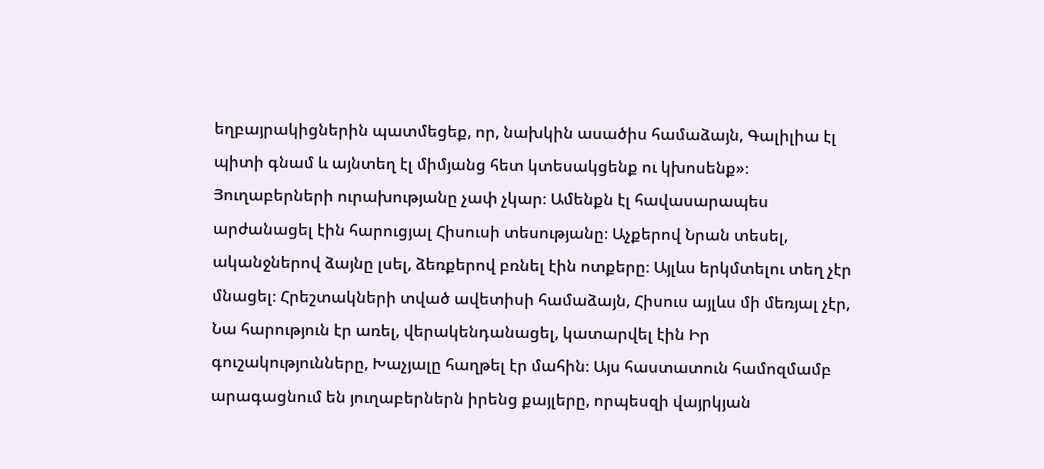եղբայրակիցներին պատմեցեք, որ, նախկին ասածիս համաձայն, Գալիլիա էլ պիտի գնամ և այնտեղ էլ միմյանց հետ կտեսակցենք ու կխոսենք»։
Յուղաբերների ուրախությանը չափ չկար։ Ամենքն էլ հավասարապես արժանացել էին հարուցյալ Հիսուսի տեսությանը։ Աչքերով Նրան տեսել, ականջներով ձայնը լսել, ձեռքերով բռնել էին ոտքերը։ Այլևս երկմտելու տեղ չէր մնացել։ Հրեշտակների տված ավետիսի համաձայն, Հիսուս այլևս մի մեռյալ չէր, Նա հարություն էր առել, վերակենդանացել, կատարվել էին Իր գուշակությունները, Խաչյալը հաղթել էր մահին։ Այս հաստատուն համոզմամբ արագացնում են յուղաբերներն իրենց քայլերը, որպեսզի վայրկյան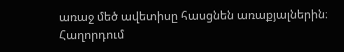առաջ մեծ ավետիսը հասցնեն առաքյալներին։
Հաղորդում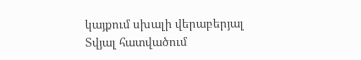կայքում սխալի վերաբերյալ
Տվյալ հատվածում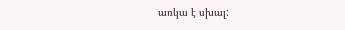առկա է սխալ: